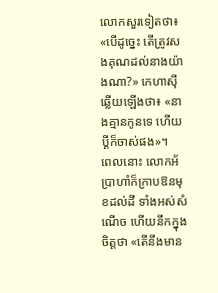លោកសួរទៀតថា៖ «បើដូច្នេះ តើត្រូវសងគុណដល់នាងយ៉ាងណា?» កេហាស៊ីឆ្លើយឡើងថា៖ «នាងគ្មានកូនទេ ហើយប្តីក៏ចាស់ផង»។
ពេលនោះ លោកអ័ប្រាហាំក៏ក្រាបឱនមុខដល់ដី ទាំងអស់សំណើច ហើយនឹកក្នុងចិត្តថា «តើនឹងមាន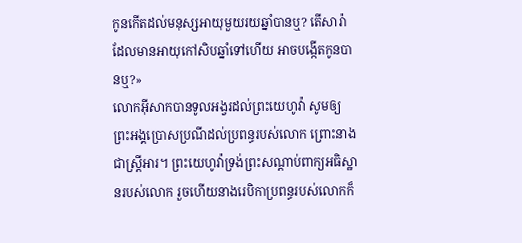កូនកើតដល់មនុស្សអាយុមួយរយឆ្នាំបានឬ? តើសារ៉ាដែលមានអាយុកៅសិបឆ្នាំទៅហើយ អាចបង្កើតកូនបានឬ?»
លោកអ៊ីសាកបានទូលអង្វរដល់ព្រះយេហូវ៉ា សូមឲ្យព្រះអង្គប្រោសប្រណីដល់ប្រពន្ធរបស់លោក ព្រោះនាងជាស្ត្រីអារ។ ព្រះយេហូវ៉ាទ្រង់ព្រះសណ្ដាប់ពាក្យអធិស្ឋានរបស់លោក រួចហើយនាងរេបិកាប្រពន្ធរបស់លោកក៏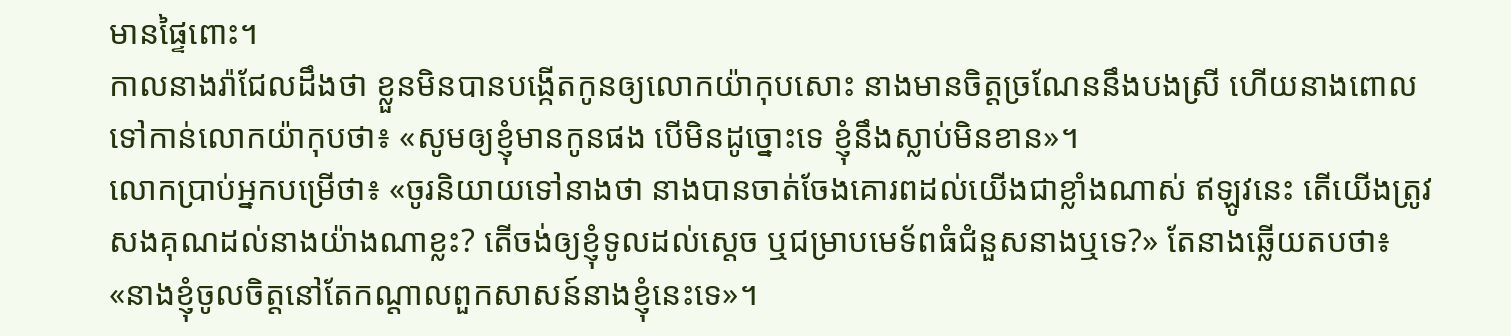មានផ្ទៃពោះ។
កាលនាងរ៉ាជែលដឹងថា ខ្លួនមិនបានបង្កើតកូនឲ្យលោកយ៉ាកុបសោះ នាងមានចិត្តច្រណែននឹងបងស្រី ហើយនាងពោលទៅកាន់លោកយ៉ាកុបថា៖ «សូមឲ្យខ្ញុំមានកូនផង បើមិនដូច្នោះទេ ខ្ញុំនឹងស្លាប់មិនខាន»។
លោកប្រាប់អ្នកបម្រើថា៖ «ចូរនិយាយទៅនាងថា នាងបានចាត់ចែងគោរពដល់យើងជាខ្លាំងណាស់ ឥឡូវនេះ តើយើងត្រូវសងគុណដល់នាងយ៉ាងណាខ្លះ? តើចង់ឲ្យខ្ញុំទូលដល់ស្តេច ឬជម្រាបមេទ័ពធំជំនួសនាងឬទេ?» តែនាងឆ្លើយតបថា៖ «នាងខ្ញុំចូលចិត្តនៅតែកណ្ដាលពួកសាសន៍នាងខ្ញុំនេះទេ»។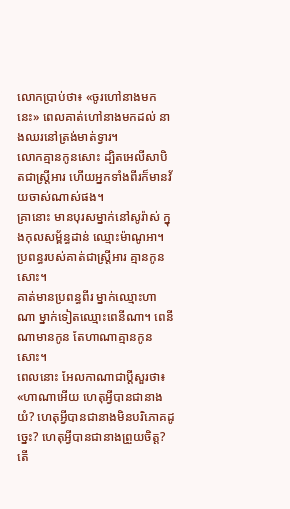លោកប្រាប់ថា៖ «ចូរហៅនាងមកនេះ» ពេលគាត់ហៅនាងមកដល់ នាងឈរនៅត្រង់មាត់ទ្វារ។
លោកគ្មានកូនសោះ ដ្បិតអេលីសាបិតជាស្ត្រីអារ ហើយអ្នកទាំងពីរក៏មានវ័យចាស់ណាស់ផង។
គ្រានោះ មានបុរសម្នាក់នៅសូរ៉ាស់ ក្នុងកុលសម្ព័ន្ធដាន់ ឈ្មោះម៉ាណូអា។ ប្រពន្ធរបស់គាត់ជាស្ត្រីអារ គ្មានកូនសោះ។
គាត់មានប្រពន្ធពីរ ម្នាក់ឈ្មោះហាណា ម្នាក់ទៀតឈ្មោះពេនីណា។ ពេនីណាមានកូន តែហាណាគ្មានកូនសោះ។
ពេលនោះ អែលកាណាជាប្តីសួរថា៖ «ហាណាអើយ ហេតុអ្វីបានជានាងយំ? ហេតុអ្វីបានជានាងមិនបរិភោគដូច្នេះ? ហេតុអ្វីបានជានាងព្រួយចិត្ត? តើ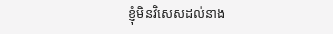ខ្ញុំមិនវិសេសដល់នាង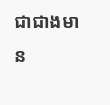ជាជាងមាន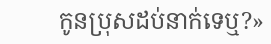កូនប្រុសដប់នាក់ទេឬ?»